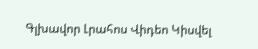Գլխավոր Լրահոս Վիդեո Կիսվել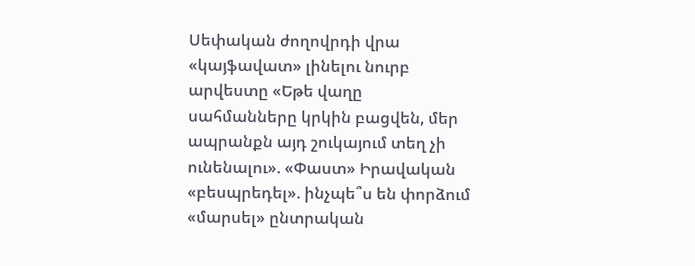Սեփական ժողովրդի վրա «կայֆավատ» լինելու նուրբ արվեստը «Եթե վաղը սահմանները կրկին բացվեն, մեր ապրանքն այդ շուկայում տեղ չի ունենալու». «Փաստ» Իրավական «բեսպրեդել». ինչպե՞ս են փորձում «մարսել» ընտրական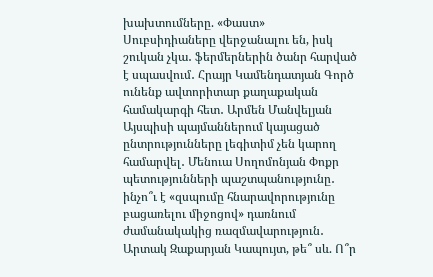խախտումները. «Փաստ» Սուբսիդիաները վերջանալու են, իսկ շուկան չկա․ ֆերմերներին ծանր հարված է սպասվում․ Հրայր Կամենդատյան Գործ ունենք ավտորիտար քաղաքական համակարգի հետ․ Արմեն Մանվելյան Այսպիսի պայմաններում կայացած ընտրությունները լեգիտիմ չեն կարող համարվել․ Մենուա Սողոմոնյան Փոքր պետությունների պաշտպանությունը․ ինչո՞ւ է «զսպումը հնարավորությունը բացառելու միջոցով» դառնում ժամանակակից ռազմավարություն․ Արտակ Զաքարյան Կապույտ, թե՞ սև. Ո՞ր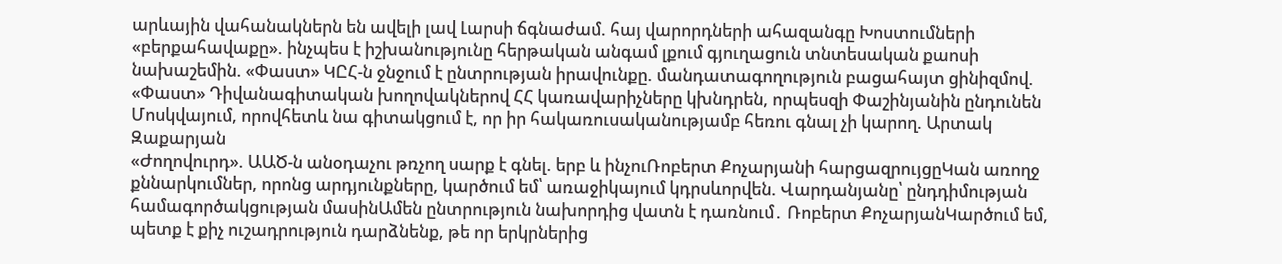արևային վահանակներն են ավելի լավ Լարսի ճգնաժամ. հայ վարորդների ահազանգը Խոստումների «բերքահավաքը». ինչպես է իշխանությունը հերթական անգամ լքում գյուղացուն տնտեսական քաոսի նախաշեմին. «Փաստ» ԿԸՀ-ն ջնջում է ընտրության իրավունքը. մանդատագողություն բացահայտ ցինիզմով. «Փաստ» Դիվանագիտական խողովակներով ՀՀ կառավարիչները կխնդրեն, որպեսզի Փաշինյանին ընդունեն Մոսկվայում, որովհետև նա գիտակցում է, որ իր հակառուսականությամբ հեռու գնալ չի կարող. Արտակ Զաքարյան
«Ժողովուրդ». ԱԱԾ-ն անօդաչու թռչող սարք է գնել. երբ և ինչուՌոբերտ Քոչարյանի հարցազրույցըԿան առողջ քննարկումներ, որոնց արդյունքները, կարծում եմ՝ առաջիկայում կդրսևորվեն. Վարդանյանը՝ ընդդիմության համագործակցության մասինԱմեն ընտրություն նախորդից վատն է դառնում․ Ռոբերտ ՔոչարյանԿարծում եմ, պետք է քիչ ուշադրություն դարձնենք, թե որ երկրներից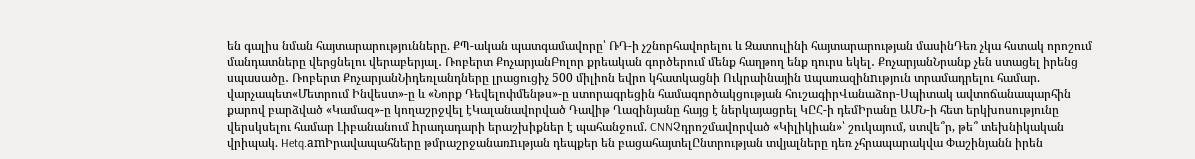են գալիս նման հայտարարությունները. ՔՊ-ական պատգամավորը՝ ՌԴ-ի չշնորհավորելու և Զատուլինի հայտարարության մասինԴեռ չկա հստակ որոշում մանդատները վերցնելու վերաբերյալ․ Ռոբերտ ՔոչարյանԲոլոր քրեական գործերում մենք հաղթող ենք դուրս եկել․ ՔոչարյանՆրանք չեն ստացել իրենց սպասածը․ Ռոբերտ ՔոչարյանՆիդեռլանդները լրացուցիչ 500 միլիոն եվրո կհատկացնի Ուկրաինային uպառազինnւթյուն տրամադրելու համար. վարչապետ«Մետրում Ինվեստ»-ը և «Նորք Դեվելոփմենթս»-ը ստորագրեցին համագործակցության հուշագիրՎանաձոր-Սպիտակ ավտոճանապարհին քարով բարձված «Կամազ»-ը կողաշրջվել էԿալանավորված Դավիթ Ղազինյանը հայց է ներկայացրել ԿԸՀ-ի դեմԻրանը ԱՄՆ-ի հետ երկխոսությունը վերսկսելու համար Լիբանանում hրադադարի երաշխիքներ է պահանջում. CNNՉդրոշմավորված «Կիլիկիան»՝ շուկայում, ստվե՞ր, թե՞ տեխնիկական վրիպակ. Hetq.amԻրավապահները թմրաշրջանառnւթյան դեպքեր են բացահայտելԸնտրության տվյալները դեռ չհրապարակվա Փաշինյանն իրեն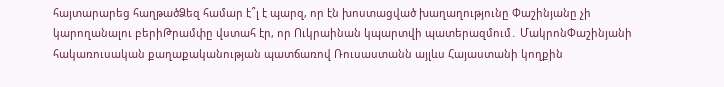հայտարարեց հաղթածՁեզ համար է՞լ է պարզ, որ էն խոստացված խաղաղությունը Փաշինյանը չի կարողանալու բերիԹրամփը վստահ էր, որ Ուկրաինան կպարտվի պատերազմում․ ՄակրոնՓաշինյանի հակառուսական քաղաքականության պատճառով Ռուսաստանն այլևս Հայաստանի կողքին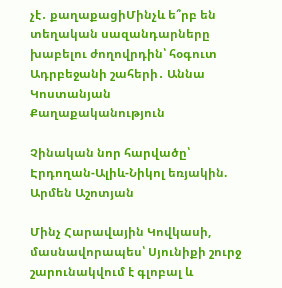չէ․ քաղաքացիՄինչև ե՞րբ են տեղական սազանդարները խաբելու ժողովրդին՝ հօգուտ Ադրբեջանի շահերի․ Աննա Կոստանյան
Քաղաքականություն

Չինական նոր հարվածը՝ Էրդողան-Ալիև-Նիկոլ եռյակին. Արմեն Աշոտյան

Մինչ Հարավային Կովկասի, մասնավորապես՝ Սյունիքի շուրջ շարունակվում է գլոբալ և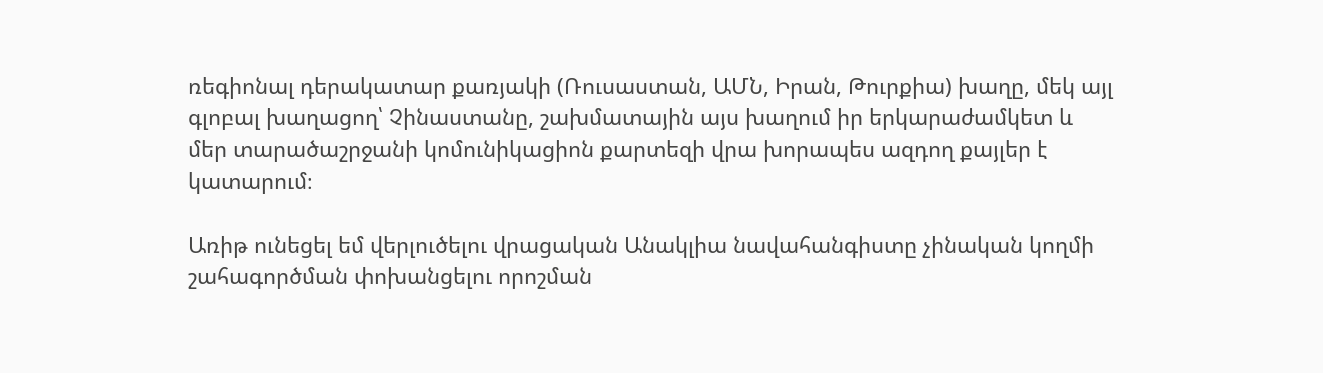ռեգիոնալ դերակատար քառյակի (Ռուսաստան, ԱՄՆ, Իրան, Թուրքիա) խաղը, մեկ այլ գլոբալ խաղացող՝ Չինաստանը, շախմատային այս խաղում իր երկարաժամկետ և մեր տարածաշրջանի կոմունիկացիոն քարտեզի վրա խորապես ազդող քայլեր է կատարում։

Առիթ ունեցել եմ վերլուծելու վրացական Անակլիա նավահանգիստը չինական կողմի շահագործման փոխանցելու որոշման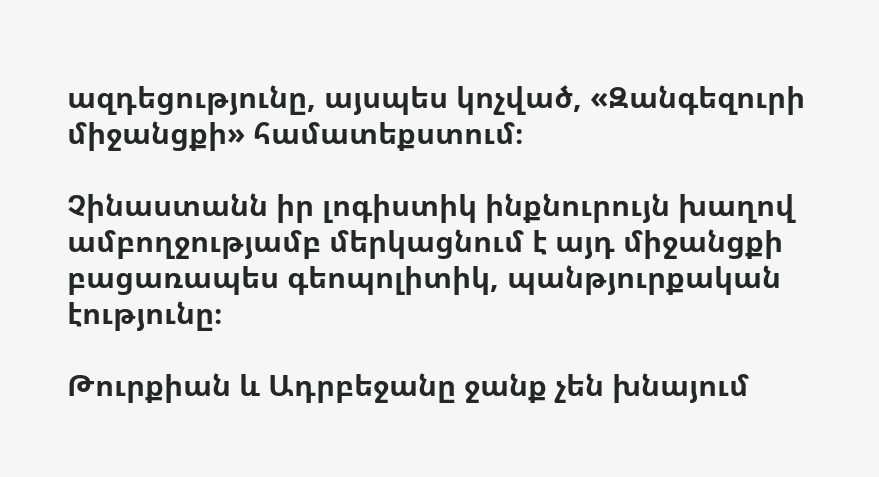ազդեցությունը, այսպես կոչված, «Զանգեզուրի միջանցքի» համատեքստում։

Չինաստանն իր լոգիստիկ ինքնուրույն խաղով ամբողջությամբ մերկացնում է այդ միջանցքի բացառապես գեոպոլիտիկ, պանթյուրքական էությունը։

Թուրքիան և Ադրբեջանը ջանք չեն խնայում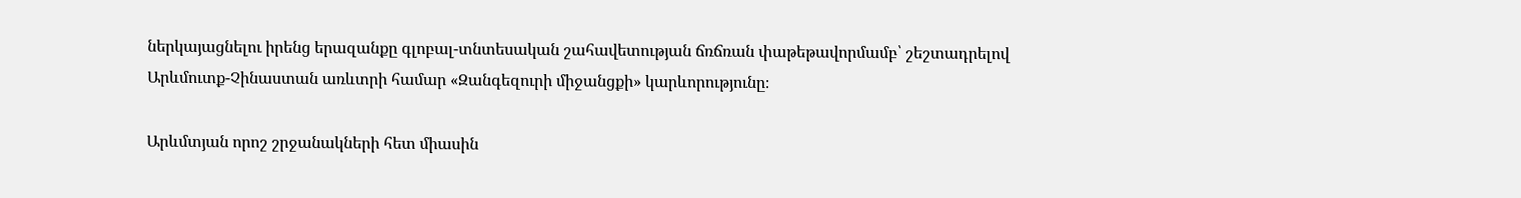ներկայացնելու իրենց երազանքը գլոբալ-տնտեսական շահավետության ճռճռան փաթեթավորմամբ՝ շեշտադրելով Արևմուտք-Չինաստան առևտրի համար «Զանգեզուրի միջանցքի» կարևորությունը։

Արևմտյան որոշ շրջանակների հետ միասին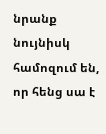նրանք նույնիսկ համոզում են, որ հենց սա է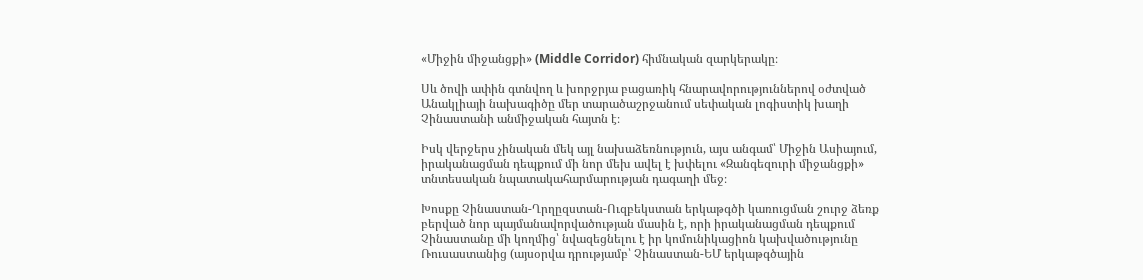«Միջին միջանցքի» (Middle Corridor) հիմնական զարկերակը։

Սև ծովի ափին գտնվող և խորջրյա բացառիկ հնարավորություններով օժտված Անակլիայի նախագիծը մեր տարածաշրջանում սեփական լոգիստիկ խաղի Չինաստանի անմիջական հայտն է։

Իսկ վերջերս չինական մեկ այլ նախաձեռնություն, այս անգամ՝ Միջին Ասիայում, իրականացման դեպքում մի նոր մեխ ավել է խփելու «Զանգեզուրի միջանցքի» տնտեսական նպատակահարմարության դագաղի մեջ։

Խոսքը Չինաստան-Ղրղըզստան-Ուզբեկստան երկաթգծի կառուցման շուրջ ձեռք բերված նոր պայմանավորվածության մասին է, որի իրականացման դեպքում Չինաստանը մի կողմից՝ նվազեցնելու է իր կոմունիկացիոն կախվածությունը Ռուսաստանից (այսօրվա դրությամբ՝ Չինաստան-ԵՄ երկաթգծային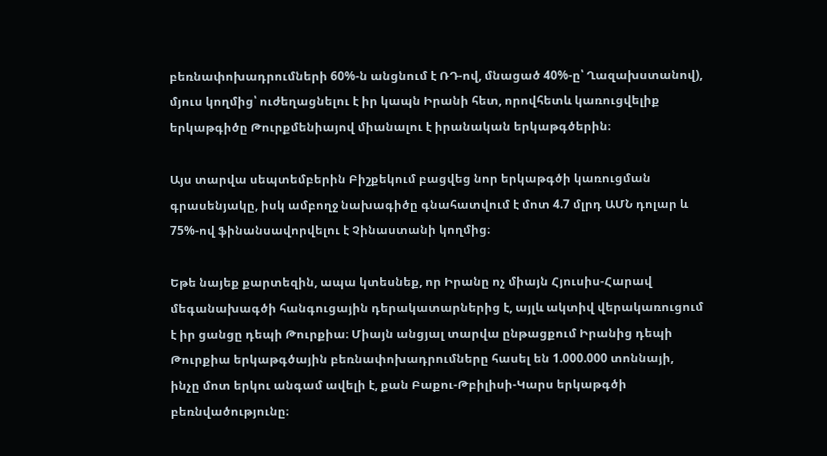բեռնափոխադրումների 60%-ն անցնում է ՌԴ-ով, մնացած 40%-ը՝ Ղազախստանով), մյուս կողմից՝ ուժեղացնելու է իր կապն Իրանի հետ, որովհետև կառուցվելիք երկաթգիծը Թուրքմենիայով միանալու է իրանական երկաթգծերին։

Այս տարվա սեպտեմբերին Բիշքեկում բացվեց նոր երկաթգծի կառուցման գրասենյակը, իսկ ամբողջ նախագիծը գնահատվում է մոտ 4.7 մլրդ ԱՄՆ դոլար և 75%-ով ֆինանսավորվելու է Չինաստանի կողմից։

Եթե նայեք քարտեզին, ապա կտեսնեք, որ Իրանը ոչ միայն Հյուսիս-Հարավ մեգանախագծի հանգուցային դերակատարներից է, այլև ակտիվ վերակառուցում է իր ցանցը դեպի Թուրքիա։ Միայն անցյալ տարվա ընթացքում Իրանից դեպի Թուրքիա երկաթգծային բեռնափոխադրումները հասել են 1.000.000 տոննայի, ինչը մոտ երկու անգամ ավելի է, քան Բաքու-Թբիլիսի-Կարս երկաթգծի բեռնվածությունը։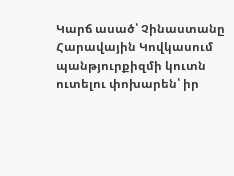Կարճ ասած՝ Չինաստանը Հարավային Կովկասում պանթյուրքիզմի կուտն ուտելու փոխարեն՝ իր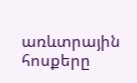առևտրային հոսքերը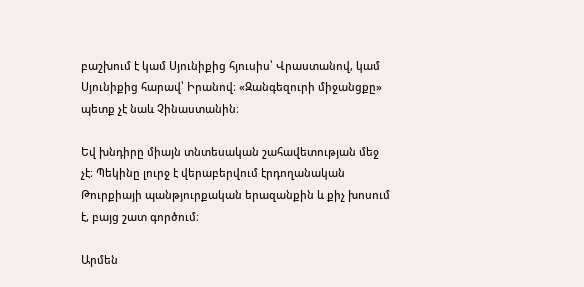բաշխում է կամ Սյունիքից հյուսիս՝ Վրաստանով, կամ Սյունիքից հարավ՝ Իրանով։ «Զանգեզուրի միջանցքը» պետք չէ նաև Չինաստանին։

Եվ խնդիրը միայն տնտեսական շահավետության մեջ չէ։ Պեկինը լուրջ է վերաբերվում էրդողանական Թուրքիայի պանթյուրքական երազանքին և քիչ խոսում է, բայց շատ գործում։

Արմեն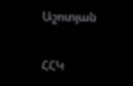Աշոտյան

ՀՀԿ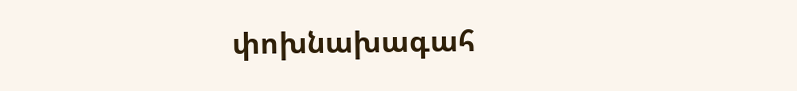փոխնախագահ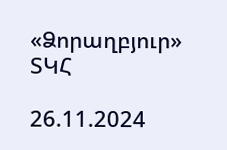«Ձորաղբյուր» ՏԿՀ

26.11.2024